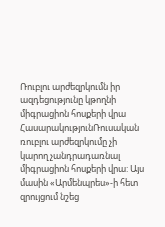Ռուբլու արժեզրկումն իր ազդեցությունը կթողնի միգրացիոն հոսքերի վրա
ՀասարակությունՌուսական ռուբլու արժեզրկումը չի կարող չանդրադառնալ միգրացիոն հոսքերի վրա: Այս մասին «Արմենպրես»-ի հետ զրույցում նշեց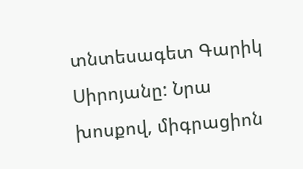տնտեսագետ Գարիկ Սիրոյանը: Նրա խոսքով, միգրացիոն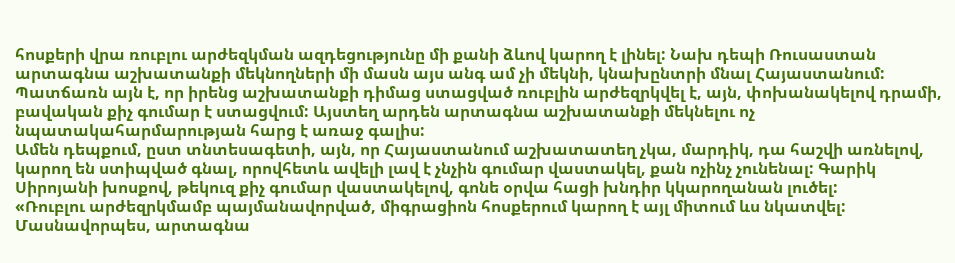հոսքերի վրա ռուբլու արժեզկման ազդեցությունը մի քանի ձևով կարող է լինել: Նախ դեպի Ռուսաստան արտագնա աշխատանքի մեկնողների մի մասն այս անգ ամ չի մեկնի, կնախընտրի մնալ Հայաստանում: Պատճառն այն է, որ իրենց աշխատանքի դիմաց ստացված ռուբլին արժեզրկվել է, այն, փոխանակելով դրամի, բավական քիչ գումար է ստացվում: Այստեղ արդեն արտագնա աշխատանքի մեկնելու ոչ նպատակահարմարության հարց է առաջ գալիս:
Ամեն դեպքում, ըստ տնտեսագետի, այն, որ Հայաստանում աշխատատեղ չկա, մարդիկ, դա հաշվի առնելով, կարող են ստիպված գնալ, որովհետև ավելի լավ է չնչին գումար վաստակել, քան ոչինչ չունենալ: Գարիկ Սիրոյանի խոսքով, թեկուզ քիչ գումար վաստակելով, գոնե օրվա հացի խնդիր կկարողանան լուծել:
«Ռուբլու արժեզրկմամբ պայմանավորված, միգրացիոն հոսքերում կարող է այլ միտում ևս նկատվել: Մասնավորպես, արտագնա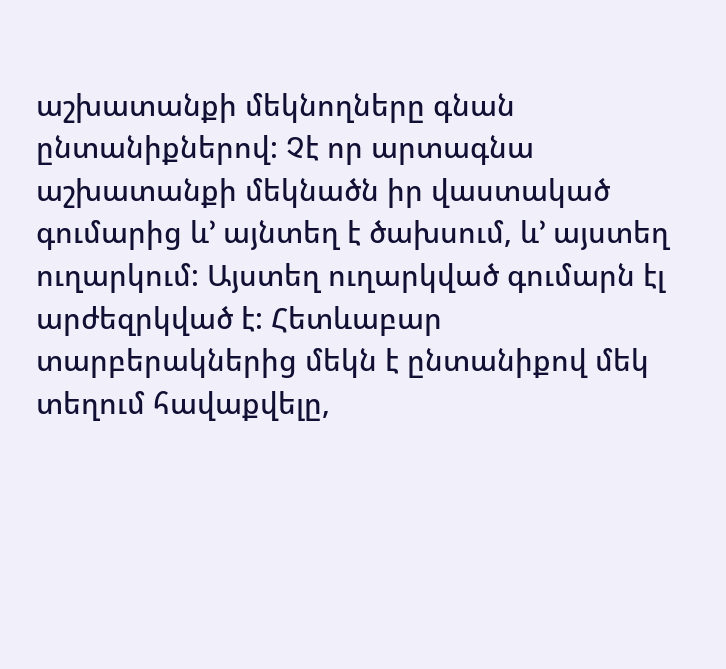աշխատանքի մեկնողները գնան ընտանիքներով: Չէ որ արտագնա աշխատանքի մեկնածն իր վաստակած գումարից և’ այնտեղ է ծախսում, և’ այստեղ ուղարկում: Այստեղ ուղարկված գումարն էլ արժեզրկված է: Հետևաբար տարբերակներից մեկն է ընտանիքով մեկ տեղում հավաքվելը,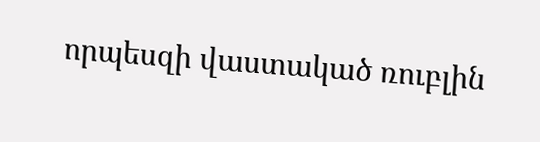որպեսզի վաստակած ռուբլին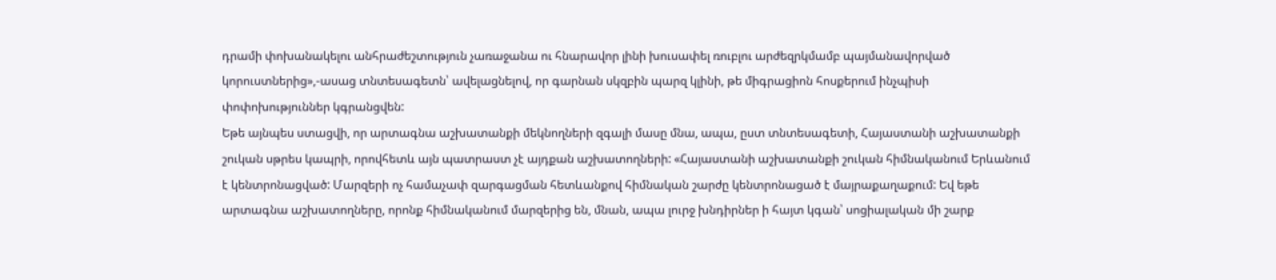դրամի փոխանակելու անհրաժեշտություն չառաջանա ու հնարավոր լինի խուսափել ռուբլու արժեզրկմամբ պայմանավորված կորուստներից»,-ասաց տնտեսագետն՝ ավելացնելով, որ գարնան սկզբին պարզ կլինի, թե միգրացիոն հոսքերում ինչպիսի փոփոխություններ կգրանցվեն:
Եթե այնպես ստացվի, որ արտագնա աշխատանքի մեկնողների զգալի մասը մնա, ապա, ըստ տնտեսագետի, Հայաստանի աշխատանքի շուկան սթրես կապրի, որովհետև այն պատրաստ չէ այդքան աշխատողների: «Հայաստանի աշխատանքի շուկան հիմնականում Երևանում է կենտրոնացված: Մարզերի ոչ համաչափ զարգացման հետևանքով հիմնական շարժը կենտրոնացած է մայրաքաղաքում: Եվ եթե արտագնա աշխատողները, որոնք հիմնականում մարզերից են, մնան, ապա լուրջ խնդիրներ ի հայտ կգան՝ սոցիալական մի շարք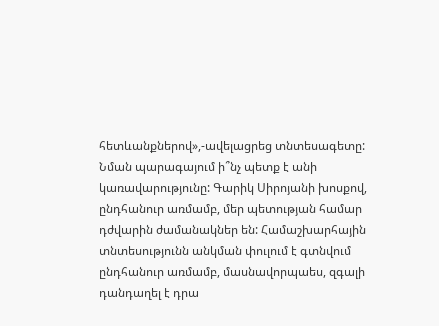հետևանքներով»,-ավելացրեց տնտեսագետը:
Նման պարագայում ի՞նչ պետք է անի կառավարությունը: Գարիկ Սիրոյանի խոսքով, ընդհանուր առմամբ, մեր պետության համար դժվարին ժամանակներ են: Համաշխարհային տնտեսությունն անկման փուլում է գտնվում ընդհանուր առմամբ, մասնավորպաես, զգալի դանդաղել է դրա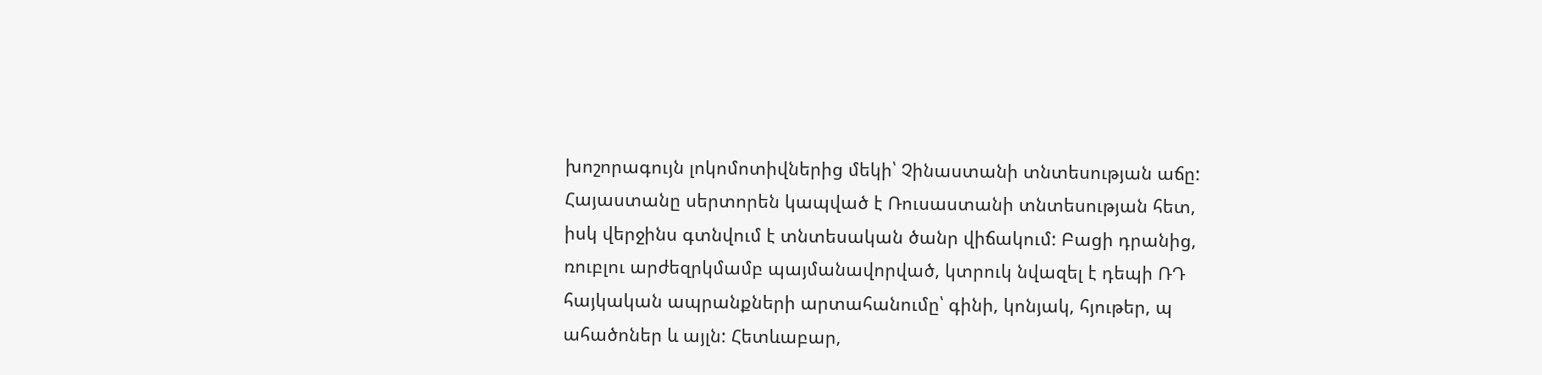խոշորագույն լոկոմոտիվներից մեկի՝ Չինաստանի տնտեսության աճը: Հայաստանը սերտորեն կապված է Ռուսաստանի տնտեսության հետ, իսկ վերջինս գտնվում է տնտեսական ծանր վիճակում: Բացի դրանից, ռուբլու արժեզրկմամբ պայմանավորված, կտրուկ նվազել է դեպի ՌԴ հայկական ապրանքների արտահանումը՝ գինի, կոնյակ, հյութեր, պ ահածոներ և այլն: Հետևաբար,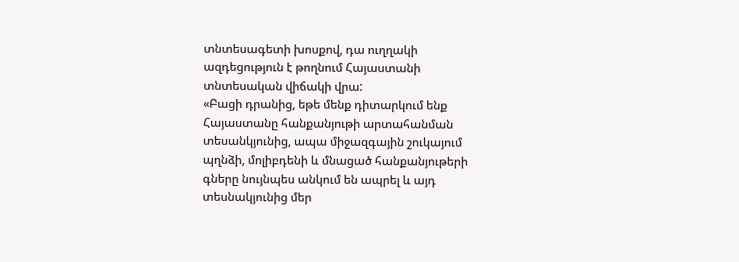տնտեսագետի խոսքով, դա ուղղակի ազդեցություն է թողնում Հայաստանի տնտեսական վիճակի վրա:
«Բացի դրանից, եթե մենք դիտարկում ենք Հայաստանը հանքանյութի արտահանման տեսանկյունից, ապա միջազգային շուկայում պղնձի, մոլիբդենի և մնացած հանքանյութերի գները նույնպես անկում են ապրել և այդ տեսնակյունից մեր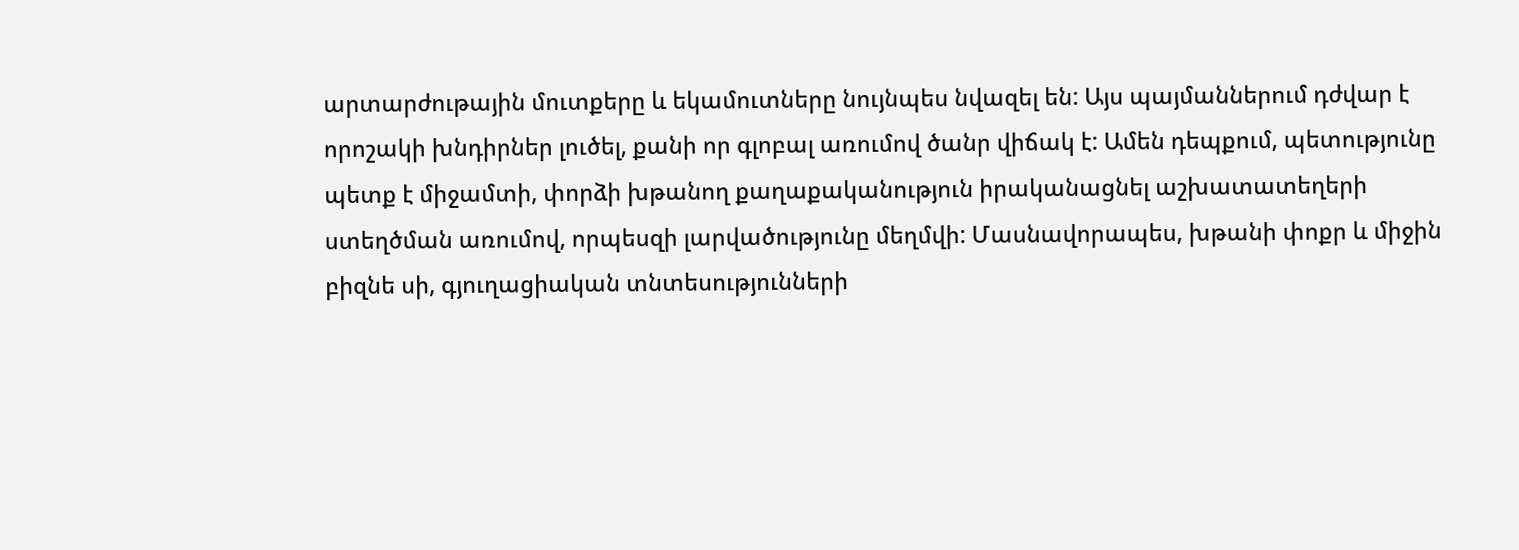արտարժութային մուտքերը և եկամուտները նույնպես նվազել են: Այս պայմաններում դժվար է որոշակի խնդիրներ լուծել, քանի որ գլոբալ առումով ծանր վիճակ է: Ամեն դեպքում, պետությունը պետք է միջամտի, փորձի խթանող քաղաքականություն իրականացնել աշխատատեղերի ստեղծման առումով, որպեսզի լարվածությունը մեղմվի: Մասնավորապես, խթանի փոքր և միջին բիզնե սի, գյուղացիական տնտեսությունների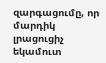զարգացումը, որ մարդիկ լրացուցիչ եկամուտ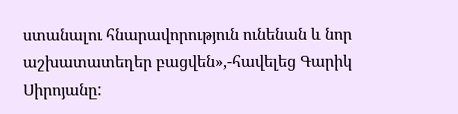ստանալու հնարավորություն ունենան և նոր աշխատատեղեր բացվեն»,-հավելեց Գարիկ Սիրոյանը: